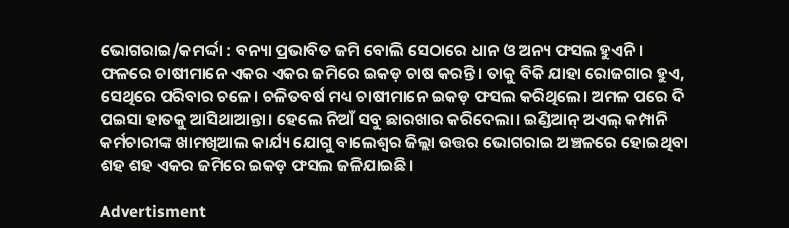ଭୋଗରାଇ/କମର୍ଦ୍ଦା : ବନ୍ୟା ପ୍ରଭାବିତ ଜମି ବୋଲି ସେଠାରେ ଧାନ ଓ ଅନ୍ୟ ଫସଲ ହୁଏନି। ଫଳ‌ରେ ଚାଷୀମାନେ ଏକର ଏକର ଜମିରେ ଇକଡ଼ ଚାଷ କରନ୍ତି। ‌ତାକୁ ବିକି ଯାହା ରୋଜଗାର ହୁଏ, ସେଥିରେ ପରିବାର ଚଳେ। ଚଳିତବର୍ଷ ମଧ୍ୟ ଚ‌ାଷୀମାନେ ଇକଡ଼ ଫସଲ କରିଥିଲେ। ଅମଳ ପରେ ଦି ପଇସା ହାତକୁ ଆସିଥାଆନ୍ତା। ହେଲେ ନିଆଁ ସବୁ ଛାରଖାର କରିଦେଲା। ଇଣ୍ଡିଆନ୍‌ ଅଏଲ୍‌ କମ୍ପାନି କର୍ମଚାରୀଙ୍କ ଖାମଖିଆଲ କାର୍ଯ୍ୟ ଯୋଗୁ ବାଲେଶ୍ବର ଜିଲ୍ଲା ଉତ୍ତର ଭୋଗରାଇ ଅଞ୍ଚଳରେ ହୋଇଥିବା ଶହ ଶହ ଏକର ଜମିରେ ଇକଡ଼ ଫସଲ ଜଳିଯାଇଛି।

Advertisment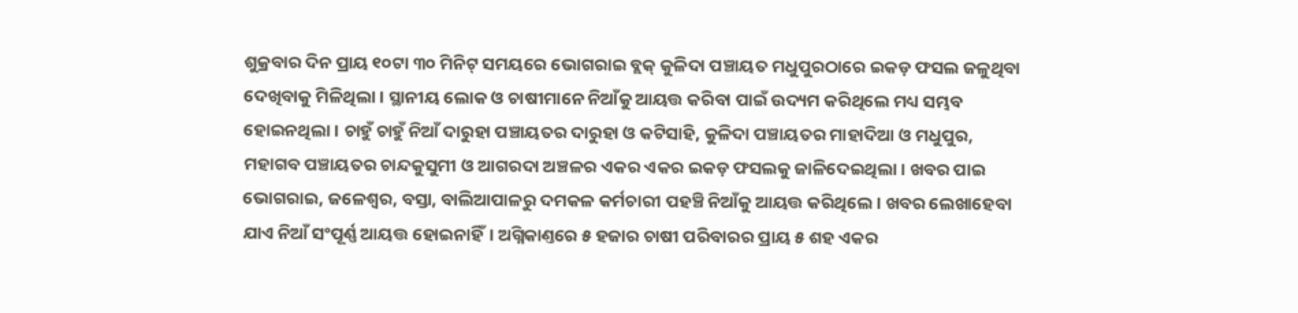ଶୁକ୍ରବାର ଦିନ ପ୍ରାୟ ୧୦ଟା ୩୦ ମିନିଟ୍‌ ସମୟରେ ଭୋଗରାଇ ବ୍ଲକ୍‌ କୁଳିଦା ପଞ୍ଚାୟତ ମଧୁପୁରଠାରେ ଇକଡ଼ ଫସଲ ଜଳୁଥିବା ଦେଖିବାକୁ ମିଳିଥିଲା। ସ୍ଥାନୀୟ ଲୋକ ଓ ଚାଷୀମାନେ ନିଆଁକୁ ଆୟତ୍ତ କରିବା ପାଇଁ ଉଦ୍ୟମ କରିଥିଲେ ମଧ୍ୟ ସମ୍ଭବ ହୋଇନଥିଲା। ଚାହୁଁ ଚାହୁଁ ନିଆଁ ଦାରୁହା ପଞ୍ଚାୟତର ଦାରୁହା ଓ କଟିସାହି, କୁଳିଦା ପଞ୍ଚାୟତର ମାହାଦିଆ ଓ ମଧୁପୁର, ମହାଗବ ପଞ୍ଚାୟତର ଚାନ୍ଦକୁସୁମୀ ଓ ଆଗରଦା ଅଞ୍ଚଳର ଏକର ଏକର ଇକଡ଼ ଫସଲକୁ ଜାଳିଦେଇଥିଲା। ଖବର ପାଇ ଭୋଗରାଇ, ଜଳେଶ୍ବର, ବସ୍ତା, ବାଲିଆପାଳରୁ ଦମକଳ କର୍ମଚାରୀ ପହଞ୍ଚି ନିଆଁକୁ ଆୟତ୍ତ କରିଥିଲେ। ଖବର ଲେଖାହେବା ଯାଏ ନିଆଁ ସଂପୂର୍ଣ୍ଣ ଆୟତ୍ତ ହୋଇନାହିଁ। ଅଗ୍ନିକାଣ୍ତରେ ୫ ହଜାର ଚାଷୀ ପରିବାରର ପ୍ରାୟ ୫ ଶହ ଏକର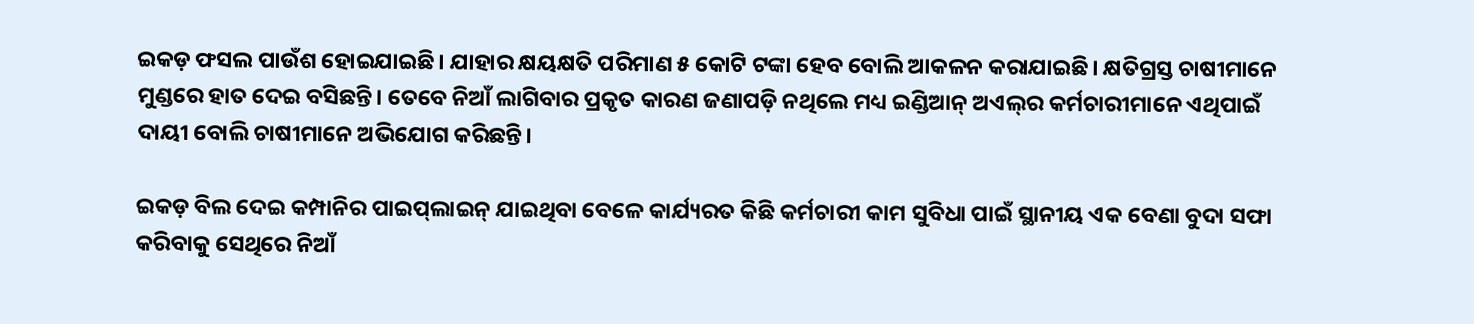ଇକଡ଼ ଫସଲ ପାଉଁଶ ହୋଇଯାଇଛି। ଯାହାର କ୍ଷୟକ୍ଷତି ପରିମାଣ ୫ କୋଟି ଟଙ୍କା ହେବ ବୋଲି ଆକଳନ କରାଯାଇଛି। କ୍ଷତିଗ୍ରସ୍ତ ଚାଷୀମାନେ ମୁଣ୍ଡରେ ହାତ ଦେଇ ବସିଛନ୍ତି। ତେବେ ନିଆଁ ଲାଗିବା‌ର ପ୍ରକୃତ କାରଣ ଜଣାପଡ଼ି ନଥିଲେ ମଧ୍ୟ ଇଣ୍ଡିଆନ୍ ଅଏଲ୍‌ର କର୍ମଚାରୀମାନେ ଏଥିପାଇଁ ଦାୟୀ ବୋଲି ଚାଷୀମାନେ ଅଭିଯୋଗ କରିଛନ୍ତି।

ଇକଡ଼ ବିଲ ଦେଇ କମ୍ପାନିର ପାଇପ୍‌ଲାଇନ୍‌ ଯାଇଥିବା ବେଳେ କାର୍ଯ୍ୟରତ କିଛି କର୍ମଚାରୀ କାମ ସୁବିଧା ପାଇଁ ସ୍ଥାନୀୟ ଏକ ବେଣା ବୁଦା‌ ସଫା କରିବାକୁ ସେଥିରେ ନିଆଁ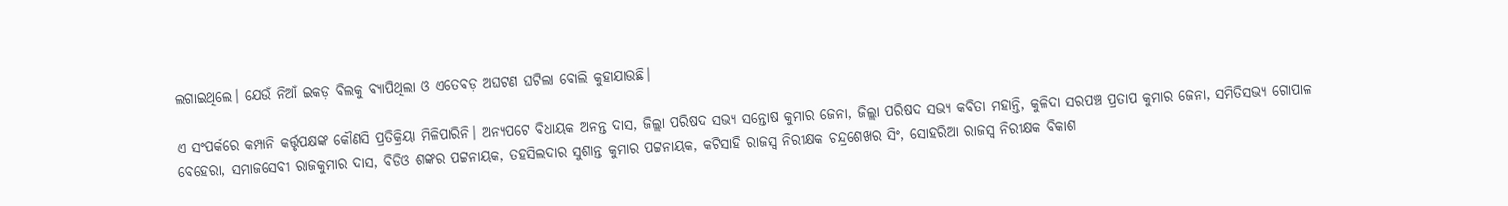ଲଗାଇଥିଲେ। ଯେଉଁ ନିଆଁ ଇକଡ଼ ବିଲକୁ ବ୍ୟାପିଥିଲା ଓ ଏତେବଡ଼ ଅଘଟଣ ଘଟିଲା ବୋଲି କୁହାଯାଉଛି।

ଏ ସଂପର୍କରେ କମ୍ପାନି କର୍ତ୍ତୃପକ୍ଷଙ୍କ କୌଣସି ପ୍ରତିକ୍ରିୟା ମିଳିପାରିନି। ଅନ୍ୟପଟେ ବିଧାୟକ ଅନନ୍ତ ଦାସ, ଜିଲ୍ଲା ପରିଷଦ ସଭ୍ୟ ସନ୍ତୋଷ କୁମାର ଜେନା, ଜିଲ୍ଲା ପରିଷଦ ସଭ୍ୟ କବିତା ମହାନ୍ତି, କୁଳିଦା ସରପଞ୍ଚ ପ୍ରତାପ କୁମାର ଜେନା, ସମିତିସଭ୍ୟ ଗୋପାଳ ବେହେରା, ସମାଜସେବୀ ରାଜକୁମାର ଦାସ, ବିଡିଓ ଶଙ୍କର ପଟ୍ଟନାୟକ, ତହସିଲଦାର ସୁଶାନ୍ତ କୁମାର ପଟ୍ଟନାୟକ, କଟିସାହି ରାଜସ୍ବ ନିରୀକ୍ଷକ ଚନ୍ଦ୍ରଶେଖର ସିଂ, ସୋହରିଆ ରାଜସ୍ବ ନିରୀକ୍ଷକ ବିକାଶ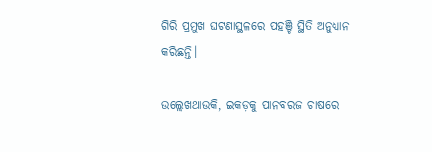ଗିରି ପ୍ରମୁଖ ଘଟଣାସ୍ଥଳରେ ପହଞ୍ଚି ସ୍ଥିତି ଅନୁଧ୍ୟାନ କରିଛନ୍ତି।

ଉଲ୍ଲେଖଥାଉକି, ଇକଡ଼କୁ ପାନବରଜ ଚାଷରେ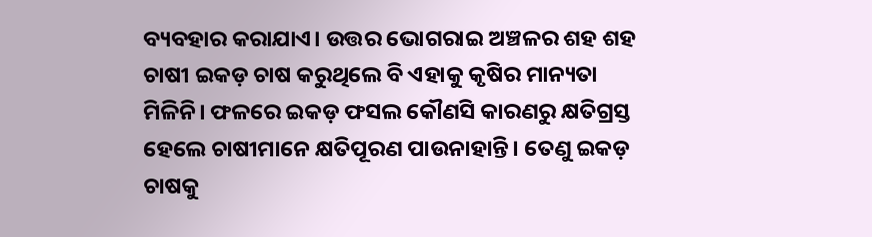ବ୍ୟବହାର କରାଯାଏ। ଉତ୍ତର ଭୋଗରାଇ ଅଞ୍ଚଳର ଶହ ଶହ ଚାଷୀ ଇକଡ଼ ଚାଷ କରୁଥିଲେ ବି ଏହାକୁ କୃଷିର ମାନ୍ୟତା ମିଳିନି। ଫଳରେ ଇକଡ଼ ଫସଲ କୌଣସି କାରଣରୁ କ୍ଷତିଗ୍ରସ୍ତ ହେଲେ ଚାଷୀମାନେ କ୍ଷତିପୂରଣ ପାଉନାହାନ୍ତି। ତେଣୁ ଇକଡ଼ ଚାଷକୁ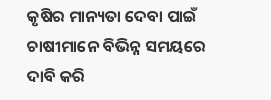କୃଷିର ମାନ୍ୟତା ଦେବା ପାଇଁ ଚାଷୀମାନେ ବିଭିନ୍ନ ସମୟରେ ଦାବି କରି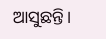ଆସୁଛନ୍ତି।